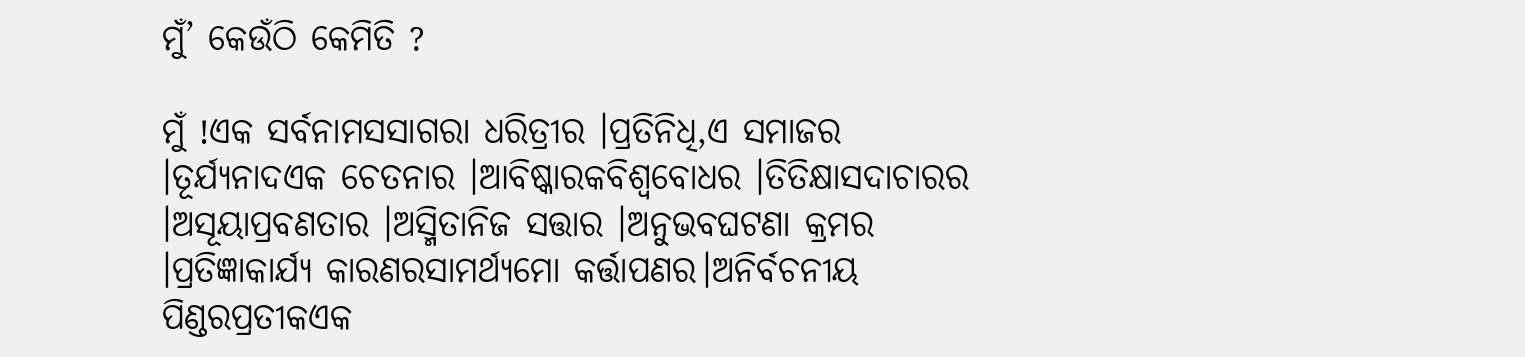ମୁଁ’ କେଉଁଠି କେମିତି ?

ମୁଁ !ଏକ ସର୍ବନାମସସାଗରା ଧରିତ୍ରୀର ।ପ୍ରତିନିଧି,ଏ ସମାଜର ।ତୂର୍ଯ୍ୟନାଦଏକ ଚେତନାର ।ଆବିଷ୍କାରକବିଶ୍ଵବୋଧର ।ତିତିକ୍ଷାସଦାଚାରର ।ଅସୂୟାପ୍ରବଣତାର ।ଅସ୍ମିତାନିଜ ସତ୍ତାର ।ଅନୁଭବଘଟଣା କ୍ରମର ।ପ୍ରତିଜ୍ଞାକାର୍ଯ୍ୟ କାରଣରସାମର୍ଥ୍ୟମୋ କର୍ତ୍ତାପଣର।ଅନିର୍ବଚନୀୟ ପିଣ୍ଡରପ୍ରତୀକଏକ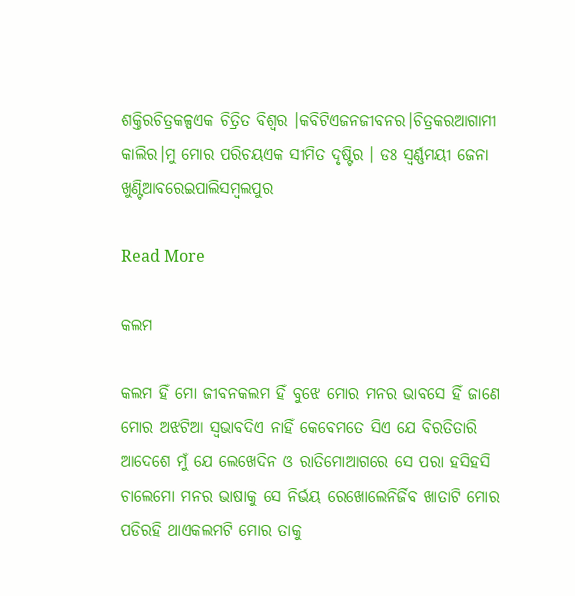ଶକ୍ତିରଚିତ୍ରକଳ୍ପଏକ ଚିତ୍ରିତ ବିଶ୍ଵର ।କବିଟିଏଜନଜୀବନର।ଚିତ୍ରକରଆଗାମୀ କାଲିର।ମୁ ମୋର ପରିଚୟଏକ ସୀମିତ ଦୃଷ୍ଟିର । ଡଃ ସ୍ଵର୍ଣ୍ଣମୟୀ ଜେନା ଖୁଣ୍ଟିଆବରେଇପାଲିସମ୍ବଲପୁର

Read More

କଲମ

କଲମ ହିଁ ମୋ ଜୀବନକଲମ ହିଁ ବୁଝେ ମୋର ମନର ଭାବସେ ହିଁ ଜାଣେ ମୋର ଅଝଟିଆ ସ୍ବଭାବଦିଏ ନାହିଁ କେବେମତେ ସିଏ ଯେ ବିରତିତାରି ଆଦେଶେ ମୁଁ ଯେ ଲେଖେଦିନ ଓ ରାତିମୋଆଗରେ ସେ ପରା ହସିହସି ଚାଲେମୋ ମନର ଭାଷାକୁ ସେ ନିର୍ଭୟ ରେଖୋଲେନିର୍ଜିବ ଖାତାଟି ମୋର ପଡିରହି ଥାଏକଲମଟି ମୋର ତାକୁ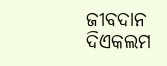ଜୀବଦାନ ଦିଏକଲମ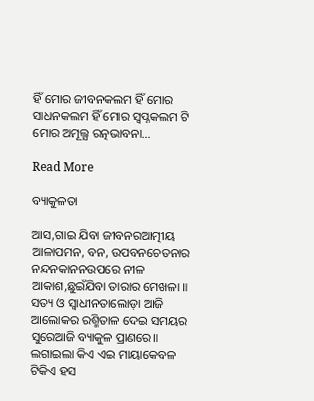ହିଁ ମୋର ଜୀବନକଲମ ହିଁ ମୋର ସାଧନକଲମ ହିଁ ମୋର ସ୍ବପ୍ନକଲମ ଟି ମୋର ଅମୂଲ୍ଯ ରତ୍ନଭାବନା…

Read More

ବ୍ୟାକୁଳତା

ଆସ,ଗାଇ ଯିବା ଜୀବନରଆତ୍ମୀୟ ଆଳାପମନ, ବନ, ଉପବନଚେତନାର ନନ୍ଦନକାନନଉପରେ ନୀଳ ଆକାଶ,ଛୁଇଁଯିବା ତାରାର ମେଖଳା ॥ ସତ୍ୟ ଓ ସ୍ୱାଧୀନତାଲୋଡ଼ା ଆଜି ଆଲୋକର ରଶ୍ମିତାଳ ଦେଇ ସମୟର ସୁରେଆଜି ବ୍ୟାକୁଳ ପ୍ରାଣରେ॥ ଲଗାଇଲା କିଏ ଏଇ ମାୟାକେବଳ ଟିକିଏ ହସ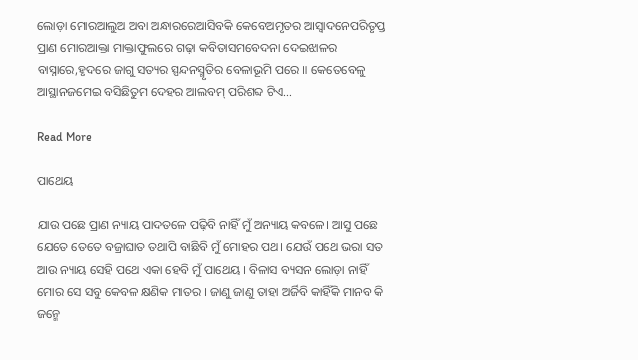ଲୋଡ଼ା ମୋରଆଲୁଅ ଅବା ଅନ୍ଧାରରେଆସିବକି କେବେଅମୃତର ଆସ୍ଵାଦନେପରିତୃପ୍ତ ପ୍ରାଣ ମୋରଆକ୍ତା ମାକ୍ତାଫୁଲରେ ଗଢ଼ା କବିତାସମବେଦନା ଦେଇଝାଳର ବାସ୍ନାରେ,ହୃଦରେ ଜାଗୁ ସତ୍ୟର ସ୍ପନ୍ଦନସ୍ମୃତିର ବେଳାଭୂମି ପରେ ॥ କେତେବେଳୁ ଆସ୍ଥାନଜମେଇ ବସିଛିତୁମ ଦେହର ଆଲବମ୍ ପରିଶବ୍ଦ ଟିଏ…

Read More

ପାଥେୟ

ଯାଉ ପଛେ ପ୍ରାଣ ନ୍ୟାୟ ପାଦତଳେ ପଢ଼ିବି ନାହିଁ ମୁଁ ଅନ୍ୟାୟ କବଳେ। ଆସୁ ପଛେ ଯେତେ ତେତେ ବଜ୍ରାଘାତ ତଥାପି ବାଛିବି ମୁଁ ମୋହର ପଥ। ଯେଉଁ ପଥେ ଭରା ସତ ଆଉ ନ୍ୟାୟ ସେହି ପଥେ ଏକା ହେବି ମୁଁ ପାଥେୟ । ବିଳାସ ବ୍ୟସନ ଲୋଡ଼ା ନାହିଁ ମୋର ସେ ସବୁ କେବଳ କ୍ଷଣିକ ମାତର । ଜାଣୁ ଜାଣୁ ତାହା ଅର୍ଜିବି କାହିଁକି ମାନବ କି ଜନ୍ମେ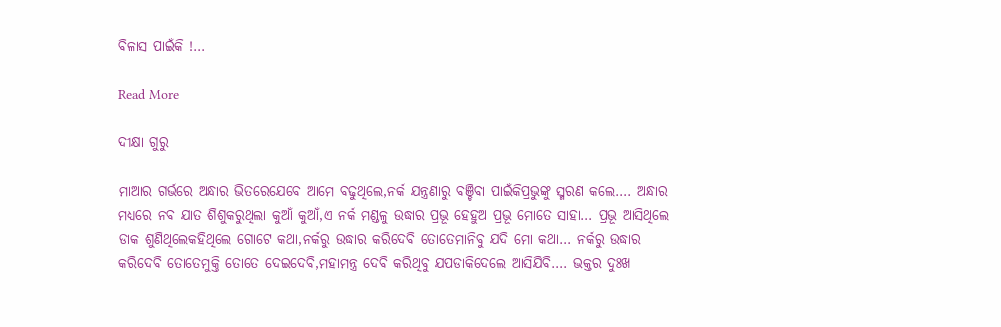ବିଳାସ ପାଇଁକି !…

Read More

ଦୀକ୍ଷା ଗୁରୁ

ମାଆର ଗର୍ଭରେ ଅନ୍ଧାର ଭିତରେଯେବେ ଆମେ ବଢୁଥିଲେ,ନର୍କ ଯନ୍ତ୍ରଣାରୁ ବଞ୍ଚିବା ପାଇଁକିପ୍ରଭୁଙ୍କୁ ସ୍ମରଣ କଲେ…. ଅନ୍ଧାର ମଧ୍ୟରେ ନବ ଯାତ ଶିଶୁକରୁଥିଲା କୁଆଁ କୁଆଁ,ଏ ନର୍କ ମଣ୍ଡଳୁ ଉଦ୍ଧାର ପ୍ରଭୂ ହେହୁଅ ପ୍ରଭୂ ମୋତେ ସାହା… ପ୍ରଭୂ ଆସିଥିଲେ ଡାକ ଶୁଣିଥିଲେକହିଥିଲେ ଗୋଟେ କଥା,ନର୍କରୁ ଉଦ୍ଧାର କରିଦେବି ତୋତେମାନିବୁ ଯଦି ମୋ କଥା… ନର୍କରୁ ଉଦ୍ଧାର କରିଦେବି ତୋତେମୁକ୍ତି ତୋତେ ଦେଇଦେବି,ମହାମନ୍ତ୍ର ଦେବି କରିଥିବୁ ଯପଡାକିଦେଲେ ଆସିଯିବି…. ଭକ୍ତର ଦୁଃଖ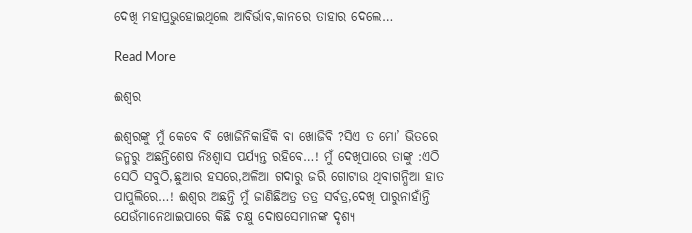ଦେଖି ମହାପ୍ରଭୁହୋଇଥିଲେ ଆବିର୍ଭାବ,କାନରେ ତାହାର ଦେଲେ…

Read More

ଈଶ୍ୱର

ଈଶ୍ୱରଙ୍କୁ ମୁଁ କେବେ ବି ଖୋଜିନିକାହିଁକି ବା ଖୋଜିବି ?ସିଏ ତ ମୋ’ ଭିତରେ ଜନ୍ମରୁ ଅଛନ୍ତିଶେଷ ନିଃଶ୍ବାସ ପର୍ଯ୍ୟନ୍ତ ରହିବେ…! ମୁଁ ଦେଖିପାରେ ତାଙ୍କୁ :ଏଠି ସେଠି ସବୁଠି,ଛୁଆର ହସରେ,ଅଳିଆ ଗଦାରୁ ଜରି ଗୋଟାଉ ଥିବାଗନ୍ଧିଆ ହାତ ପାପୁଲିରେ…! ଈଶ୍ୱର ଅଛନ୍ତି ମୁଁ ଜାଣିଛିଅତ୍ର ତତ୍ର ସର୍ବତ୍ର,ଦେଖି ପାରୁନାହାଁନ୍ତି ଯେଉଁମାନେଥାଇପାରେ କିଛି ଚକ୍ଷୁ ଦୋଷସେମାନଙ୍କ ଦୃଶ୍ୟ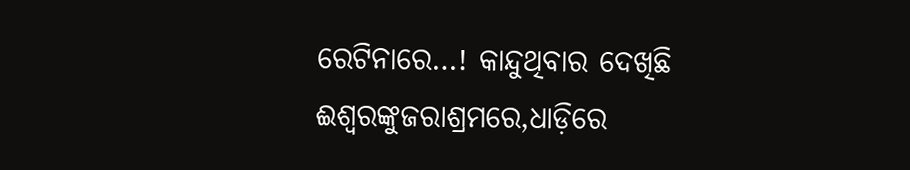ରେଟିନାରେ…! କାନ୍ଦୁଥିବାର ଦେଖିଛି ଈଶ୍ୱରଙ୍କୁଜରାଶ୍ରମରେ,ଧାଡ଼ିରେ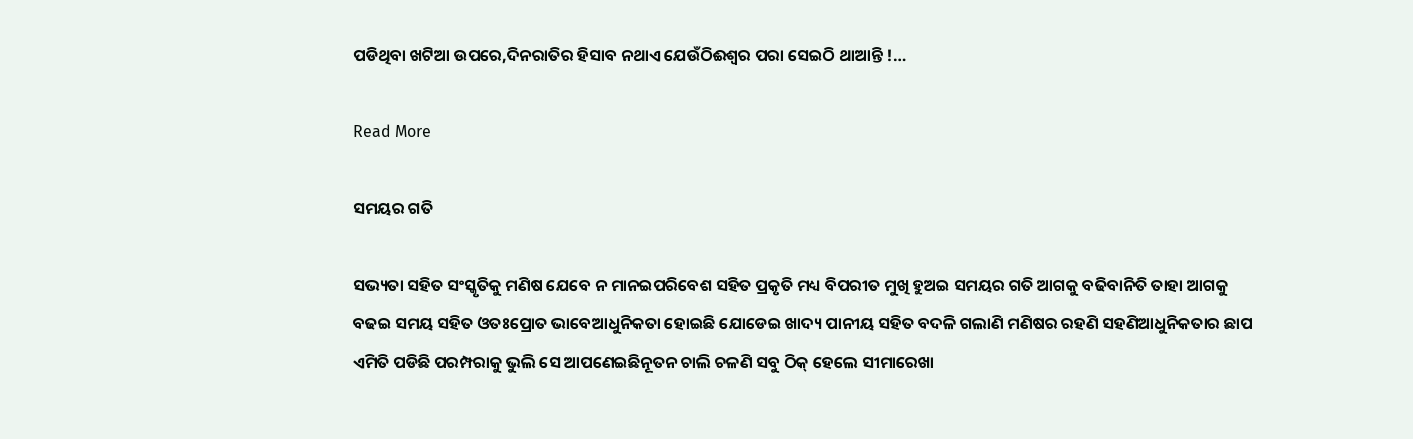ପଡିଥିବା ଖଟିଆ ଉପରେ,ଦିନରାତିର ହିସାବ ନଥାଏ ଯେଉଁଠିଈଶ୍ୱର ପରା ସେଇଠି ଥାଆନ୍ତି !…

Read More

ସମୟର ଗତି

ସଭ୍ୟତା ସହିତ ସଂସ୍କୃତିକୁ ମଣିଷ ଯେବେ ନ ମାନଇପରିବେଶ ସହିତ ପ୍ରକୃତି ମଧ୍ୟ ବିପରୀତ ମୁଖି ହୁଅଇ ସମୟର ଗତି ଆଗକୁ ବଢିବାନିତି ତାହା ଆଗକୁ ବଢଇ ସମୟ ସହିତ ଓତଃପ୍ରୋତ ଭାବେଆଧୁନିକତା ହୋଇଛି ଯୋଡେଇ ଖାଦ୍ୟ ପାନୀୟ ସହିତ ବଦଳି ଗଲାଣି ମଣିଷର ରହଣି ସହଣିଆଧୁନିକତାର ଛାପ ଏମିତି ପଡିଛି ପରମ୍ପରାକୁ ଭୁଲି ସେ ଆପଣେଇଛିନୂତନ ଚାଲି ଚଳଣି ସବୁ ଠିକ୍ ହେଲେ ସୀମାରେଖା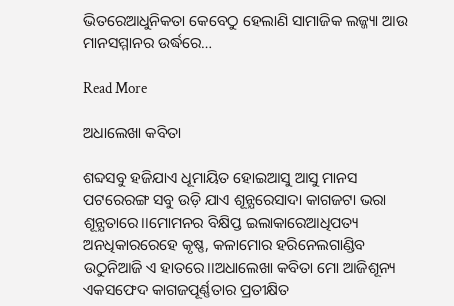ଭିତରେଆଧୁନିକତା କେବେଠୁ ହେଲାଣି ସାମାଜିକ ଲଜ୍ଜ୍ୟା ଆଉ ମାନସମ୍ମାନର ଉର୍ଦ୍ଧରେ…

Read More

ଅଧାଲେଖା କବିତା

ଶବ୍ଦସବୁ ହଜିଯାଏ ଧୂମାୟିତ ହୋଇଆସୁ ଆସୁ ମାନସ ପଟରେରଙ୍ଗ ସବୁ ଉଡ଼ି ଯାଏ ଶୂନ୍ଯରେସାଦା କାଗଜଟା ଭରା ଶୂନ୍ଯତାରେ।।ମୋମନର ବିକ୍ଷିପ୍ତ ଇଲାକାରେଆଧିପତ୍ୟ ଅନଧିକାରରେହେ କୃଷ୍ଣ, କଳାମୋର ହରିନେଲଗାଣ୍ଡିବ ଉଠୁନିଆଜି ଏ ହାତରେ।।ଅଧାଲେଖା କବିତା ମୋ ଆଜିଶୂନ୍ୟ ଏକସଫେଦ କାଗଜପୂର୍ଣ୍ଣତାର ପ୍ରତୀକ୍ଷିତ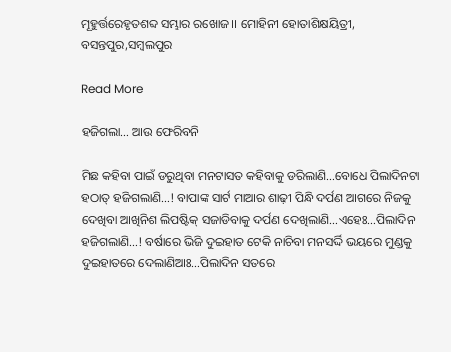ମୂହୁର୍ତ୍ତରେହୃତଶବ୍ଦ ସମ୍ଭାର ରଖୋଜ।। ମୋହିନୀ ହୋତାଶିକ୍ଷୟିତ୍ରୀ, ବସନ୍ତପୁର,ସମ୍ବଲପୁର

Read More

ହଜିଗଲା… ଆଉ ଫେରିବନି

ମିଛ କହିବା ପାଇଁ ଡରୁଥିବା ମନଟାସତ କହିବାକୁ ଡରିଲାଣି…ବୋଧେ ପିଲାଦିନଟା ହଠାତ୍ ହଜିଗଲାଣି…! ବାପାଙ୍କ ସାର୍ଟ ମାଆର ଶାଢ଼ୀ ପିନ୍ଧି ଦର୍ପଣ ଆଗରେ ନିଜକୁ ଦେଖିବା ଆଖିନିଶ ଲିପଷ୍ଟିକ୍ ସଜାଡିବାକୁ ଦର୍ପଣ ଦେଖିଲାଣି…ଏହେଃ…ପିଲାଦିନ ହଜିଗଲାଣି…! ବର୍ଷାରେ ଭିଜି ଦୁଇହାତ ଟେକି ନାଚିବା ମନସର୍ଦ୍ଦି ଭୟରେ ମୁଣ୍ଡକୁ ଦୁଇହାତରେ ଦେଲାଣିଆଃ…ପିଲାଦିନ ସତରେ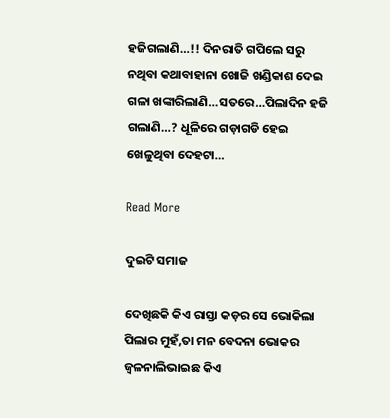ହଜିଗଲାଣି…!! ଦିନରାତି ଗପିଲେ ସରୁ ନଥିବା କଥାବାହାନା ଖୋଜି ଖଣ୍ଡିକାଶ ଦେଇ ଗଳା ଖଙ୍କାରିଲାଣି…ସତରେ…ପିଲାଦିନ ହଜି ଗଲାଣି…? ଧୂଳିରେ ଗଡ଼ାଗଡି ହେଇ ଖେଳୁଥିବା ଦେହଟା…

Read More

ଦୁଇଟି ସମାଜ

ଦେଖିଛକି କିଏ ରାସ୍ତା କଡ଼ର ସେ ଭୋକିଲା ପିଲାର ମୁହଁ,ତା ମନ ବେଦନା ଭୋକର ଜ୍ୱଳନାଲିଭାଇଛ କିଏ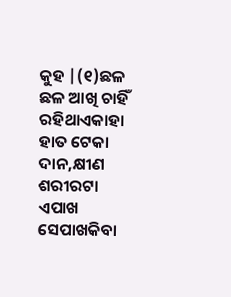କୁହ |(୧)ଛଳ ଛଳ ଆଖି ଚାହିଁ ରହିଥାଏକାହା ହାତ ଟେକା ଦାନ,କ୍ଷୀଣ ଶରୀରଟା ଏପାଖ ସେପାଖକିବା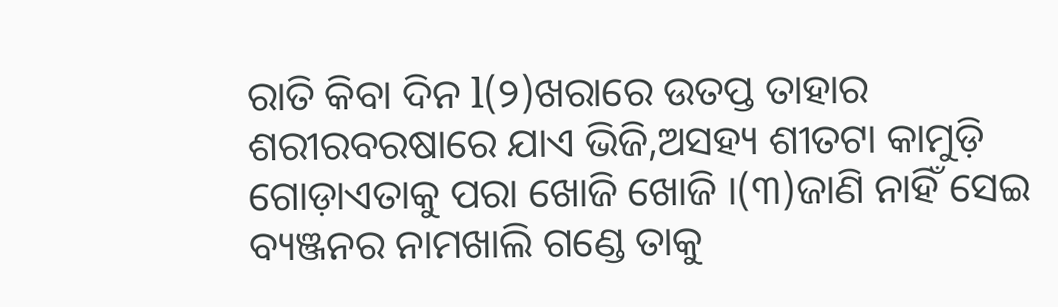ରାତି କିବା ଦିନ l(୨)ଖରାରେ ଉତପ୍ତ ତାହାର ଶରୀରବରଷାରେ ଯାଏ ଭିଜି,ଅସହ୍ୟ ଶୀତଟା କାମୁଡ଼ି ଗୋଡ଼ାଏତାକୁ ପରା ଖୋଜି ଖୋଜି ।(୩)ଜାଣି ନାହିଁ ସେଇ ବ୍ୟଞ୍ଜନର ନାମଖାଲି ଗଣ୍ଡେ ତାକୁ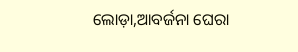ଲୋଡ଼ା,ଆବର୍ଜନା ଘେରା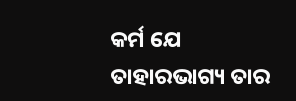କର୍ମ ଯେ ତାହାରଭାଗ୍ୟ ତାର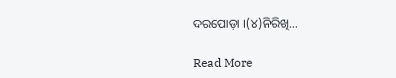ଦରପୋଡ଼ା ।(୪)ନିରିଖି…

Read More